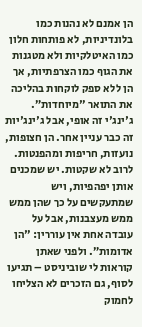הן אמנם לא נהנות כמו בלונדיניות, לא פותחות חלון כמו האיטלקיות ולא מטגנות את הגוף כמו הצרפתיות, אך הן ללא ספק לוקחות בהליכה את התואר "מיוחדות”. ג'ינג'י זה אופי, אבל ג'ינג'יות זה כבר עניין אחר. הן חצופות, נועזות, חריפות ומהפנטות. לרוב לא שקטות. יש שמכנים אותן יפהפיות, ויש שמתעקשים על כך שהן ממש ממש מעצבנות, אבל על עובדה אחת אין עוררין: "הן אדומות”. ולפני שאתן קוראות לי שוביניסט – תגיעו לסוף, גם הזכרים לא הצליחו לחמוק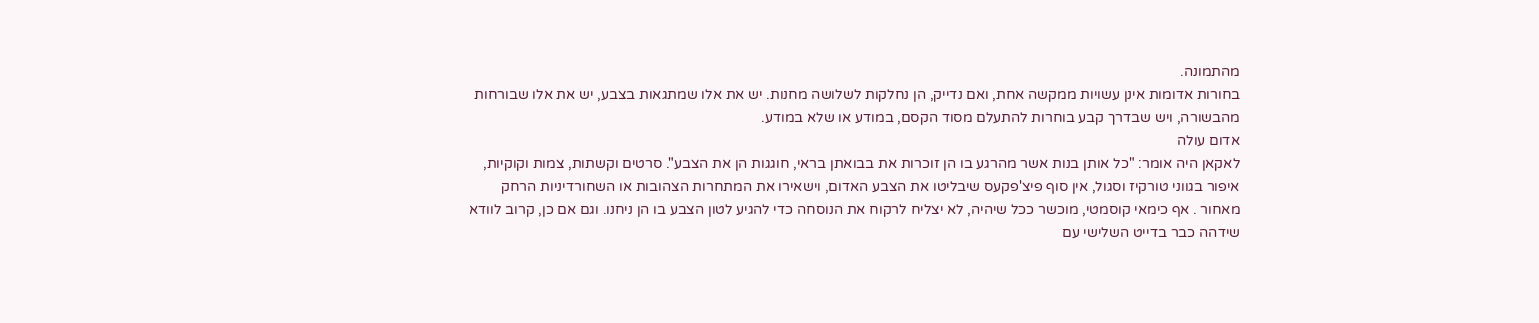מהתמונה.
בחורות אדומות אינן עשויות ממקשה אחת, ואם נדייק, הן נחלקות לשלושה מחנות. יש את אלו שמתגאות בצבע, יש את אלו שבורחות מהבשורה, ויש שבדרך קבע בוחרות להתעלם מסוד הקסם, במודע או שלא במודע.
אדום עולה
לאקאן היה אומר: "כל אותן בנות אשר מהרגע בו הן זוכרות את בבואתן בראי, חוגגות הן את הצבע". סרטים וקשתות, צמות וקוקיות, איפור בגווני טורקיז וסגול, אין סוף פיצ'פקעס שיבליטו את הצבע האדום, וישאירו את המתחרות הצהובות או השחורדיניות הרחק מאחור . אף כימאי קוסמטי, מוכשר ככל שיהיה, לא יצליח לרקוח את הנוסחה כדי להגיע לטון הצבע בו הן ניחנו. וגם אם כן, קרוב לוודא שידהה כבר בדייט השלישי עם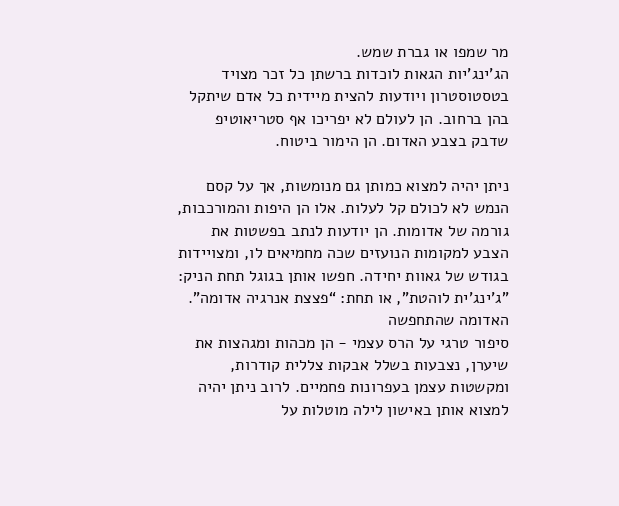מר שמפו או גברת שמש.
הג'ינג'יות הגאות לוכדות ברשתן כל זכר מצויד בטסטוסטרון ויודעות להצית מיידית כל אדם שיתקל בהן ברחוב. הן לעולם לא יפריכו אף סטריאוטיפ שדבק בצבע האדום. הן הימור ביטוח.

ניתן יהיה למצוא כמותן גם מנומשות, אך על קסם הנמש לא לכולם קל לעלות. אלו הן היפות והמורכבות, גורמה של אדומות. הן יודעות לנתב בפשטות את הצבע למקומות הנועזים שכה מחמיאים לו, ומצויידות בגודש של גאוות יחידה. חפשו אותן בגוגל תחת הניק: "ג'ינג'ית לוהטת", או תחת: “פצצת אנרגיה אדומה".
האדומה שהתחפשה
סיפור טרגי על הרס עצמי - הן מכהות ומגהצות את שיערן, נצבעות בשלל אבקות צללית קודרות, ומקשטות עצמן בעפרונות פחמיים. לרוב ניתן יהיה למצוא אותן באישון לילה מוטלות על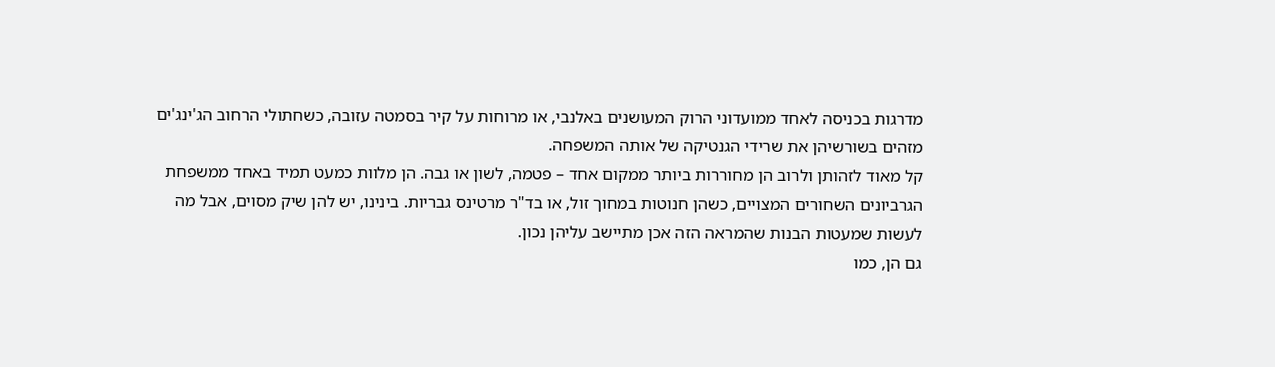מדרגות בכניסה לאחד ממועדוני הרוק המעושנים באלנבי, או מרוחות על קיר בסמטה עזובה, כשחתולי הרחוב הג'ינג'ים מזהים בשורשיהן את שרידי הגנטיקה של אותה המשפחה.
קל מאוד לזהותן ולרוב הן מחוררות ביותר ממקום אחד – פטמה, לשון או גבה. הן מלוות כמעט תמיד באחד ממשפחת הגרביונים השחורים המצויים, כשהן חנוטות במחוך זול, או בד"ר מרטינס גבריות. בינינו, יש להן שיק מסוים, אבל מה לעשות שמעטות הבנות שהמראה הזה אכן מתיישב עליהן נכון.
גם הן, כמו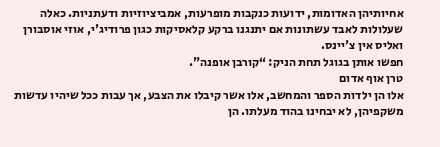אחיותיהן האדומות, ידועות כנקבות מופרעות, אמביציוזיות ודעתניות. כאלה שעלולות לאבד עשתונות אם יתנגנו ברקע קלאסיקות כגון פרודיג'י, אוזי אוסבורן ואליס אין צ'יינס.
חפשו אותן בגוגל תחת הניק: “קורבן אופנה".
טרן אוף אדום
אלו הן ילדות הספר והמחשב, אלו אשר קיבלו את הצבע, אך עבות ככל שיהיו עדשות משקפיהן, לא יבחינו בהוד מעלתו. הן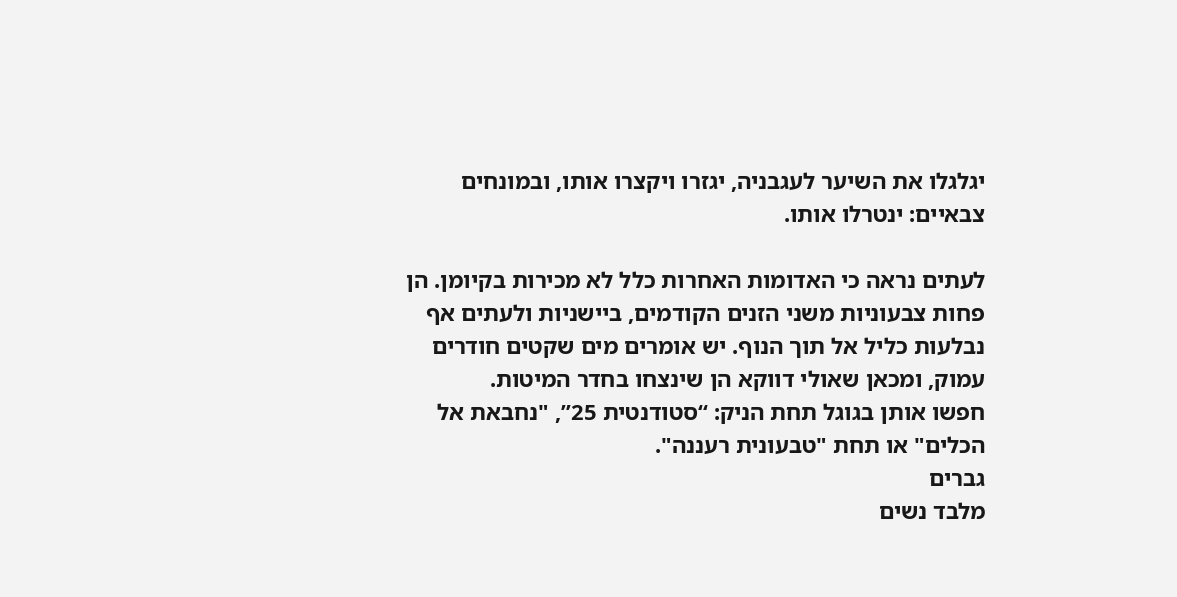יגלגלו את השיער לעגבניה, יגזרו ויקצרו אותו, ובמונחים צבאיים: ינטרלו אותו.

לעתים נראה כי האדומות האחרות כלל לא מכירות בקיומן. הן פחות צבעוניות משני הזנים הקודמים, ביישניות ולעתים אף נבלעות כליל אל תוך הנוף. יש אומרים מים שקטים חודרים עמוק, ומכאן שאולי דווקא הן שינצחו בחדר המיטות.
חפשו אותן בגוגל תחת הניק: “סטודנטית 25”, "נחבאת אל הכלים" או תחת "טבעונית רעננה".
גברים
מלבד נשים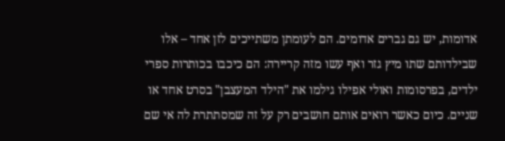אדומות, יש גם גברים אדומים. הם לעומתן משתייכים לזן אחד – אלו שבילדותם שתו מיץ גזר ואף עשו מזה קריירה: הם כיכבו בכותרות ספרי ילדים, בפרסומות ואולי אפילו גילמו את "הילד המעצבן" בסרט אחד או שניים. כיום כאשר רואים אותם חושבים רק על זה שמסתתרת לה אי שם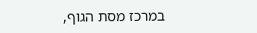במרכז מסת הגוף,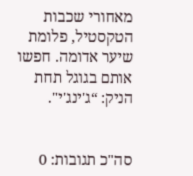מאחורי שכבות הטקסטיל, פלומת שיער אדומה. חפשו אותם בגוגל תחת הניק: “ג'ינג'י".


סה"כ תגובות: 0